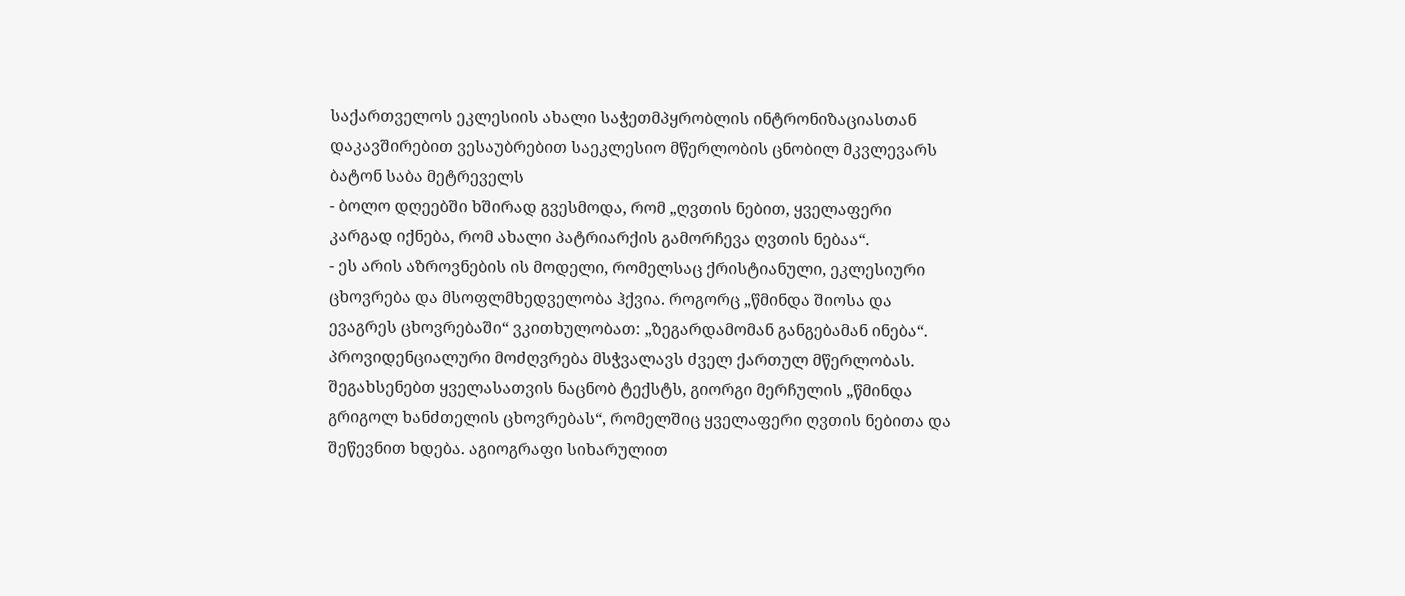საქართველოს ეკლესიის ახალი საჭეთმპყრობლის ინტრონიზაციასთან დაკავშირებით ვესაუბრებით საეკლესიო მწერლობის ცნობილ მკვლევარს ბატონ საბა მეტრეველს
- ბოლო დღეებში ხშირად გვესმოდა, რომ „ღვთის ნებით, ყველაფერი კარგად იქნება, რომ ახალი პატრიარქის გამორჩევა ღვთის ნებაა“.
- ეს არის აზროვნების ის მოდელი, რომელსაც ქრისტიანული, ეკლესიური ცხოვრება და მსოფლმხედველობა ჰქვია. როგორც „წმინდა შიოსა და ევაგრეს ცხოვრებაში“ ვკითხულობათ: „ზეგარდამომან განგებამან ინება“. პროვიდენციალური მოძღვრება მსჭვალავს ძველ ქართულ მწერლობას. შეგახსენებთ ყველასათვის ნაცნობ ტექსტს, გიორგი მერჩულის „წმინდა გრიგოლ ხანძთელის ცხოვრებას“, რომელშიც ყველაფერი ღვთის ნებითა და შეწევნით ხდება. აგიოგრაფი სიხარულით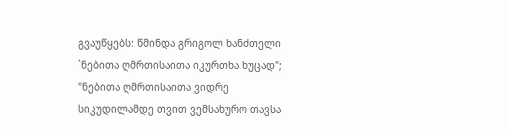გვაუწყებს: წმინდა გრიგოლ ხანძთელი `ნებითა ღმრთისაითა იკურთხა ხუცად"; "ნებითა ღმრთისაითა ვიდრე სიკუდილამდე თვით ვემსახურო თავსა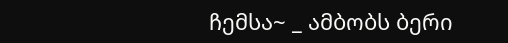ჩემსა~ _ ამბობს ბერი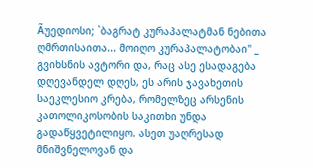Ãუედიოსი; `ბაგრატ კურაპალატმან ნებითა ღმრთისაითა... მოიღო კურაპალატობაი" _ გვიხსნის ავტორი და, რაც ასე ესადაგება დღევანდელ დღეს, ეს არის ჯავახეთის საეკლესიო კრება, რომელზეც არსენის კათოლიკოსობის საკითხი უნდა გადაწყვეტილიყო. ასეთ უაღრესად მნიშვნელოვან და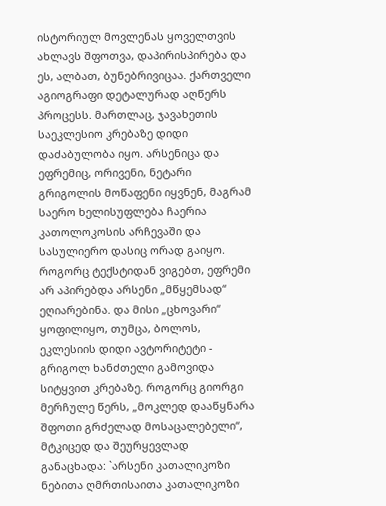ისტორიულ მოვლენას ყოველთვის ახლავს შფოთვა, დაპირისპირება და ეს, ალბათ, ბუნებრივიცაა. ქართველი აგიოგრაფი დეტალურად აღწერს პროცესს. მართლაც, ჯავახეთის საეკლესიო კრებაზე დიდი დაძაბულობა იყო. არსენიცა და ეფრემიც, ორივენი, ნეტარი გრიგოლის მოწაფენი იყვნენ, მაგრამ საერო ხელისუფლება ჩაერია კათოლოკოსის არჩევაში და სასულიერო დასიც ორად გაიყო. როგორც ტექსტიდან ვიგებთ, ეფრემი არ აპირებდა არსენი „მწყემსად“ ეღიარებინა. და მისი „ცხოვარი“ ყოფილიყო, თუმცა, ბოლოს, ეკლესიის დიდი ავტორიტეტი - გრიგოლ ხანძთელი გამოვიდა სიტყვით კრებაზე. როგორც გიორგი მერჩულე წერს, „მოკლედ დააწყნარა შფოთი გრძელად მოსაცალებელი“, მტკიცედ და შეურყევლად განაცხადა: `არსენი კათალიკოზი ნებითა ღმრთისაითა კათალიკოზი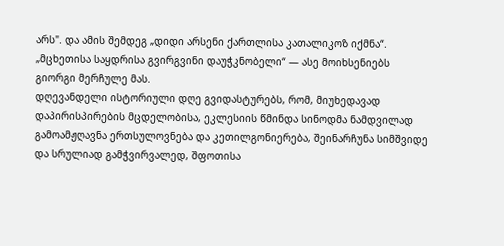არს". და ამის შემდეგ „დიდი არსენი ქართლისა კათალიკოზ იქმნა“. „მცხეთისა საყდრისა გვირგვინი დაუჭკნობელი“ — ასე მოიხსენიებს გიორგი მერჩულე მას.
დღევანდელი ისტორიული დღე გვიდასტურებს, რომ, მიუხედავად დაპირისპირების მცდელობისა, ეკლესიის წმინდა სინოდმა ნამდვილად გამოამჟღავნა ერთსულოვნება და კეთილგონიერება, შეინარჩუნა სიმშვიდე და სრულიად გამჭვირვალედ, შფოთისა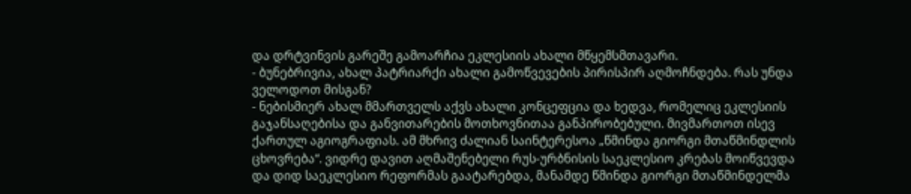და დრტვინვის გარეშე გამოარჩია ეკლესიის ახალი მწყემსმთავარი.
- ბუნებრივია, ახალ პატრიარქი ახალი გამოწვევების პირისპირ აღმოჩნდება. რას უნდა ველოდოთ მისგან?
- ნებისმიერ ახალ მმართველს აქვს ახალი კონცეფცია და ხედვა, რომელიც ეკლესიის გაჯანსაღებისა და განვითარების მოთხოვნითაა განპირობებული. მივმართოთ ისევ ქართულ აგიოგრაფიას. ამ მხრივ ძალიან საინტერესოა „წმინდა გიორგი მთაწმინდლის ცხოვრება“. ვიდრე დავით აღმაშენებელი რუს-ურბნისის საეკლესიო კრებას მოიწვევდა და დიდ საეკლესიო რეფორმას გაატარებდა, მანამდე წმინდა გიორგი მთაწმინდელმა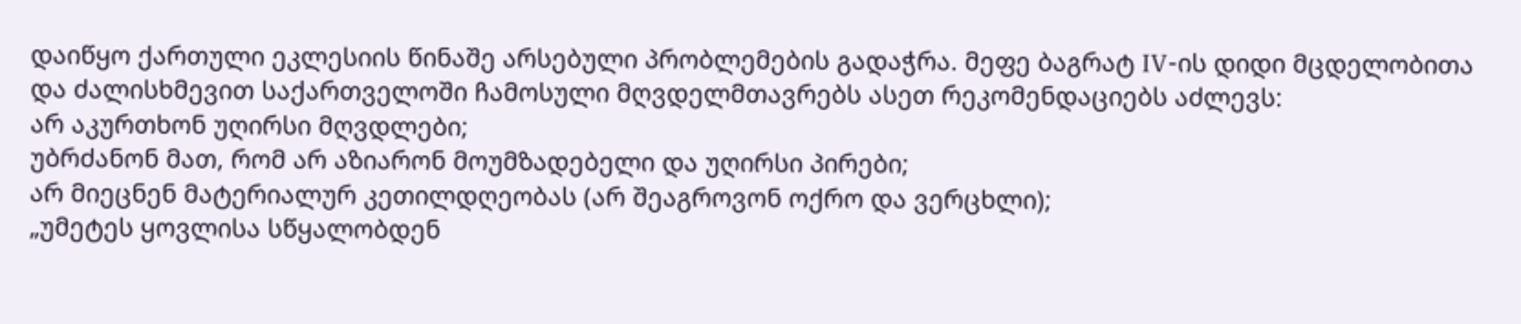დაიწყო ქართული ეკლესიის წინაშე არსებული პრობლემების გადაჭრა. მეფე ბაგრატ IV-ის დიდი მცდელობითა და ძალისხმევით საქართველოში ჩამოსული მღვდელმთავრებს ასეთ რეკომენდაციებს აძლევს:
არ აკურთხონ უღირსი მღვდლები;
უბრძანონ მათ, რომ არ აზიარონ მოუმზადებელი და უღირსი პირები;
არ მიეცნენ მატერიალურ კეთილდღეობას (არ შეაგროვონ ოქრო და ვერცხლი);
„უმეტეს ყოვლისა სწყალობდენ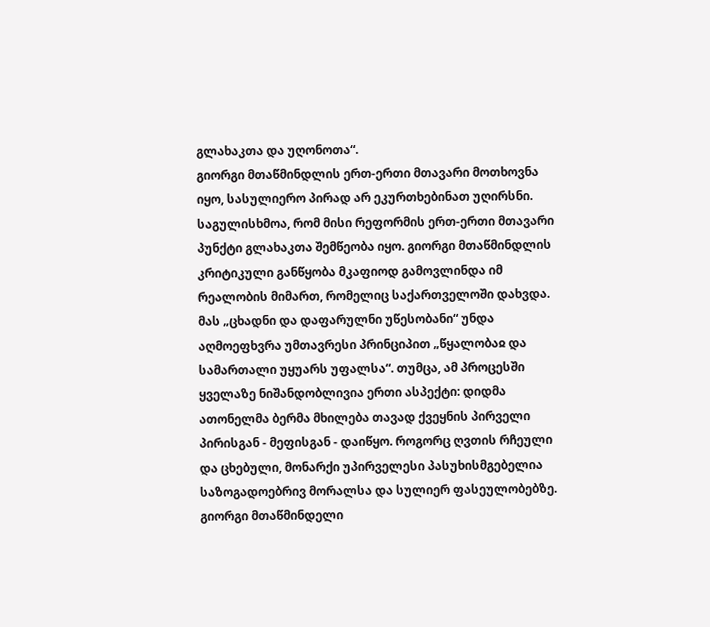გლახაკთა და უღონოთა“.
გიორგი მთაწმინდლის ერთ-ერთი მთავარი მოთხოვნა იყო, სასულიერო პირად არ ეკურთხებინათ უღირსნი. საგულისხმოა, რომ მისი რეფორმის ერთ-ერთი მთავარი პუნქტი გლახაკთა შემწეობა იყო. გიორგი მთაწმინდლის კრიტიკული განწყობა მკაფიოდ გამოვლინდა იმ რეალობის მიმართ, რომელიც საქართველოში დახვდა. მას „ცხადნი და დაფარულნი უწესობანი“ უნდა აღმოეფხვრა უმთავრესი პრინციპით „წყალობაჲ და სამართალი უყუარს უფალსა“. თუმცა, ამ პროცესში ყველაზე ნიშანდობლივია ერთი ასპექტი: დიდმა ათონელმა ბერმა მხილება თავად ქვეყნის პირველი პირისგან - მეფისგან - დაიწყო. როგორც ღვთის რჩეული და ცხებული, მონარქი უპირველესი პასუხისმგებელია საზოგადოებრივ მორალსა და სულიერ ფასეულობებზე. გიორგი მთაწმინდელი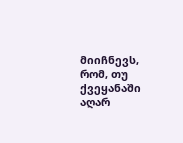მიიჩნევს, რომ, თუ ქვეყანაში აღარ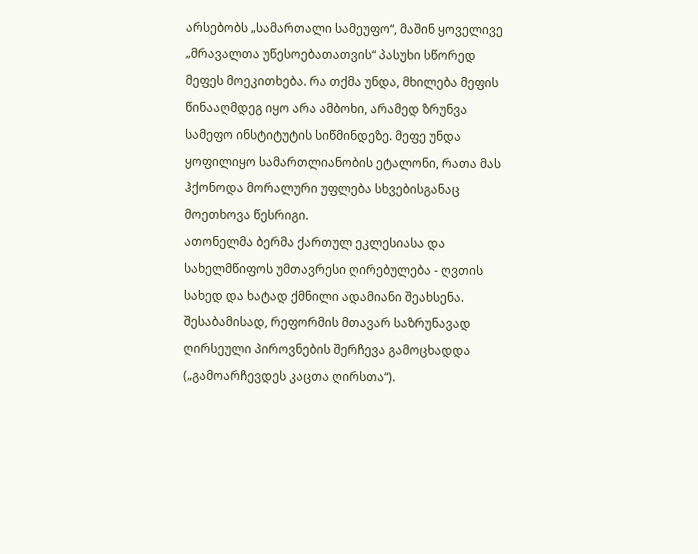არსებობს „სამართალი სამეუფო“, მაშინ ყოველივე „მრავალთა უწესოებათათვის“ პასუხი სწორედ მეფეს მოეკითხება. რა თქმა უნდა, მხილება მეფის წინააღმდეგ იყო არა ამბოხი, არამედ ზრუნვა სამეფო ინსტიტუტის სიწმინდეზე. მეფე უნდა ყოფილიყო სამართლიანობის ეტალონი, რათა მას ჰქონოდა მორალური უფლება სხვებისგანაც მოეთხოვა წესრიგი.
ათონელმა ბერმა ქართულ ეკლესიასა და სახელმწიფოს უმთავრესი ღირებულება - ღვთის სახედ და ხატად ქმნილი ადამიანი შეახსენა. შესაბამისად, რეფორმის მთავარ საზრუნავად ღირსეული პიროვნების შერჩევა გამოცხადდა („გამოარჩევდეს კაცთა ღირსთა“).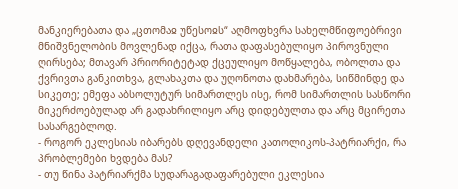მანკიერებათა და „ცთომაჲ უწესოჲს“ აღმოფხვრა სახელმწიფოებრივი მნიშვნელობის მოვლენად იქცა, რათა დაფასებულიყო პიროვნული ღირსება; მთავარ პრიორიტეტად ქცეულიყო მოწყალება, ობოლთა და ქვრივთა განკითხვა, გლახაკთა და უღონოთა დახმარება, სიწმინდე და სიკეთე; ემეფა აბსოლუტურ სიმართლეს ისე, რომ სიმართლის სასწორი მიკერძოებულად არ გადახრილიყო არც დიდებულთა და არც მცირეთა სასარგებლოდ.
- როგორ ეკლესიას იბარებს დღევანდელი კათოლიკოს-პატრიარქი, რა პრობლემები ხვდება მას?
- თუ წინა პატრიარქმა სუდარაგადაფარებული ეკლესია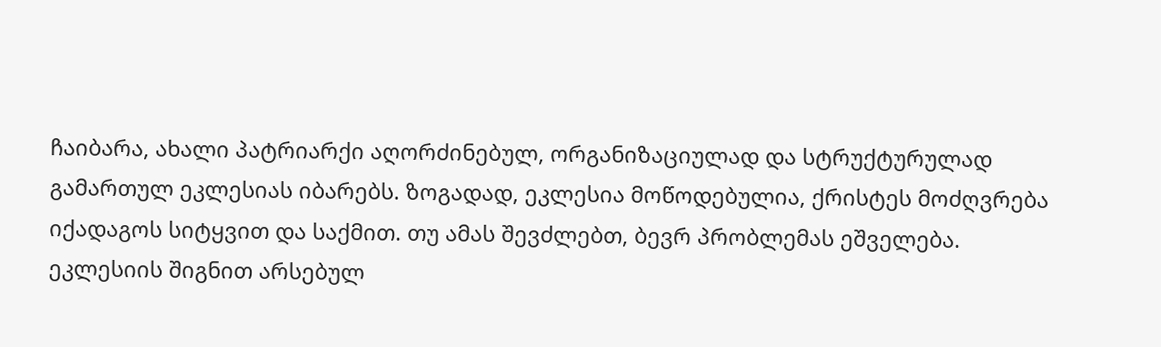ჩაიბარა, ახალი პატრიარქი აღორძინებულ, ორგანიზაციულად და სტრუქტურულად გამართულ ეკლესიას იბარებს. ზოგადად, ეკლესია მოწოდებულია, ქრისტეს მოძღვრება იქადაგოს სიტყვით და საქმით. თუ ამას შევძლებთ, ბევრ პრობლემას ეშველება. ეკლესიის შიგნით არსებულ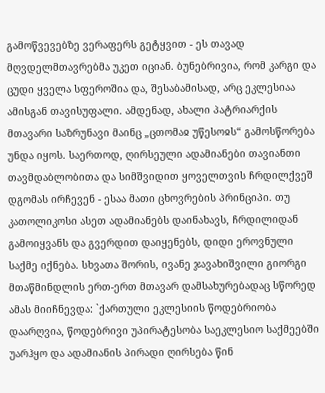გამოწვევებზე ვერაფერს გეტყვით - ეს თავად მღვდელმთავრებმა უკეთ იციან. ბუნებრივია, რომ კარგი და ცუდი ყველა სფეროშია და, შესაბამისად, არც ეკლესიაა ამისგან თავისუფალი. ამდენად, ახალი პატრიარქის მთავარი საზრუნავი მაინც „ცთომაჲ უწესოჲს“ გამოსწორება უნდა იყოს. საერთოდ, ღირსეული ადამიანები თავიანთი თავმდაბლობითა და სიმშვიდით ყოველთვის ჩრდილქვეშ დგომას ირჩევენ - ესაა მათი ცხოვრების პრინციპი. თუ კათოლიკოსი ასეთ ადამიანებს დაინახავს, ჩრდილიდან გამოიყვანს და გვერდით დაიყენებს, დიდი ეროვნული საქმე იქნება. სხვათა შორის, ივანე ჯავახიშვილი გიორგი მთაწმინდლის ერთ-ერთ მთავარ დამსახურებადაც სწორედ ამას მიიჩნევდა: `ქართული ეკლესიის წოდებრიობა დაარღვია, წოდებრივი უპირატესობა საეკლესიო საქმეებში უარჰყო და ადამიანის პირადი ღირსება წინ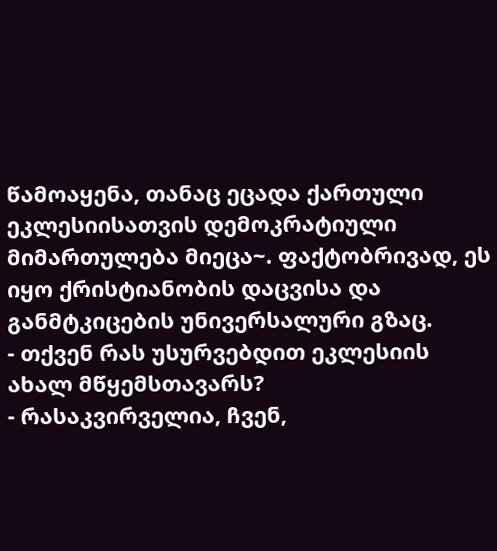წამოაყენა, თანაც ეცადა ქართული ეკლესიისათვის დემოკრატიული მიმართულება მიეცა~. ფაქტობრივად, ეს იყო ქრისტიანობის დაცვისა და განმტკიცების უნივერსალური გზაც.
- თქვენ რას უსურვებდით ეკლესიის ახალ მწყემსთავარს?
- რასაკვირველია, ჩვენ,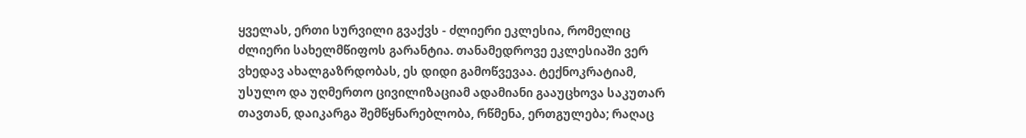ყველას, ერთი სურვილი გვაქვს - ძლიერი ეკლესია, რომელიც ძლიერი სახელმწიფოს გარანტია. თანამედროვე ეკლესიაში ვერ ვხედავ ახალგაზრდობას, ეს დიდი გამოწვევაა. ტექნოკრატიამ, უსულო და უღმერთო ცივილიზაციამ ადამიანი გააუცხოვა საკუთარ თავთან, დაიკარგა შემწყნარებლობა, რწმენა, ერთგულება; რაღაც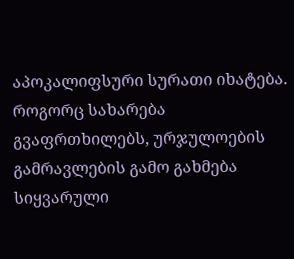აპოკალიფსური სურათი იხატება. როგორც სახარება გვაფრთხილებს, ურჯულოების გამრავლების გამო გახმება სიყვარული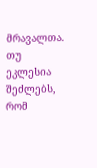მრავალთა. თუ ეკლესია შეძლებს, რომ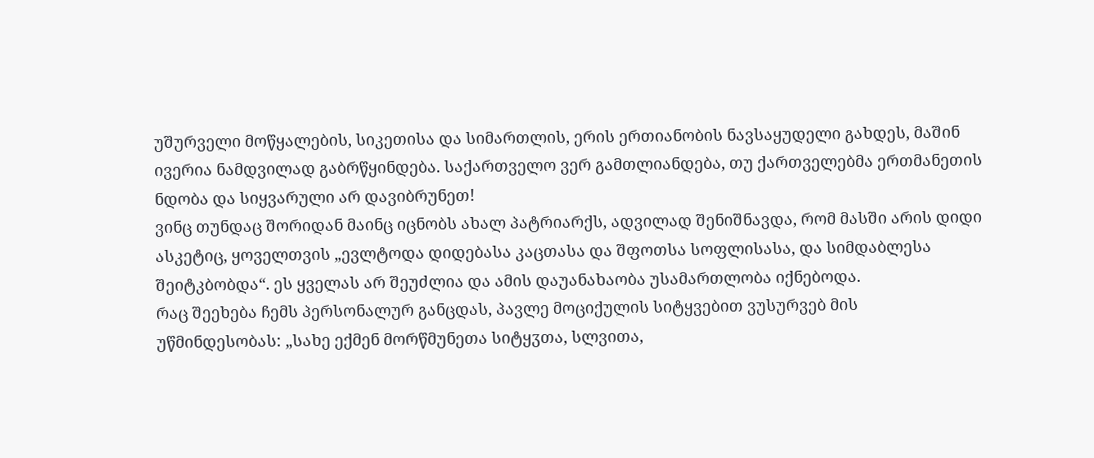უშურველი მოწყალების, სიკეთისა და სიმართლის, ერის ერთიანობის ნავსაყუდელი გახდეს, მაშინ ივერია ნამდვილად გაბრწყინდება. საქართველო ვერ გამთლიანდება, თუ ქართველებმა ერთმანეთის ნდობა და სიყვარული არ დავიბრუნეთ!
ვინც თუნდაც შორიდან მაინც იცნობს ახალ პატრიარქს, ადვილად შენიშნავდა, რომ მასში არის დიდი ასკეტიც, ყოველთვის „ევლტოდა დიდებასა კაცთასა და შფოთსა სოფლისასა, და სიმდაბლესა შეიტკბობდა“. ეს ყველას არ შეუძლია და ამის დაუანახაობა უსამართლობა იქნებოდა.
რაც შეეხება ჩემს პერსონალურ განცდას, პავლე მოციქულის სიტყვებით ვუსურვებ მის უწმინდესობას: „სახე ექმენ მორწმუნეთა სიტყჳთა, სლვითა,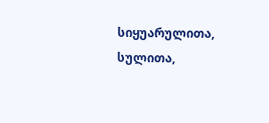სიყუარულითა, სულითა,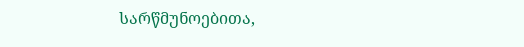სარწმუნოებითა,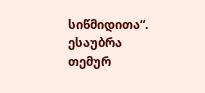სიწმიდითა“.
ესაუბრა თემურ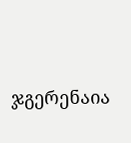ჯგერენაია